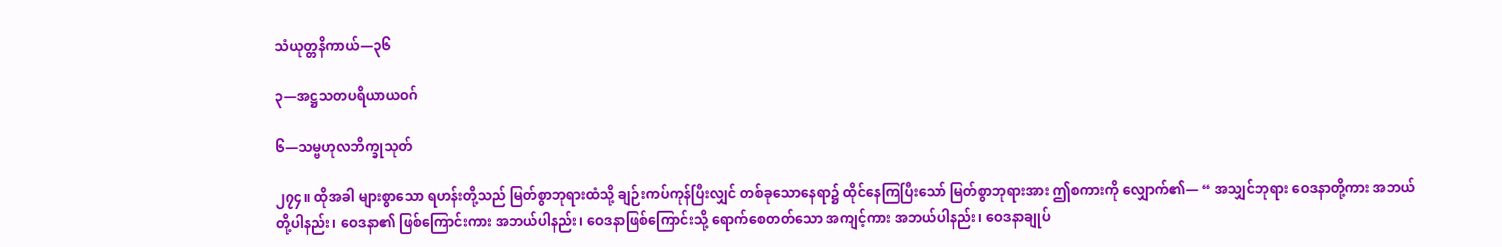သံယုတ္တနိကာယ်—၃၆

၃—အဋ္ဌသတပရိယာယဝဂ်

၆—သမ္ဗဟုလဘိက္ခုသုတ်

၂၇၄။ ထိုအခါ များစွာသော ရဟန်းတို့သည် မြတ်စွာဘုရားထံသို့ ချဉ်းကပ်ကုန်ပြီးလျှင် တစ်ခုသောနေရာ၌ ထိုင်နေကြပြီးသော် မြတ်စွာဘုရားအား ဤစကားကို လျှောက်၏— “ အသျှင်ဘုရား ဝေဒနာတို့ကား အဘယ်တို့ပါနည်း၊ ဝေဒနာ၏ ဖြစ်ကြောင်းကား အဘယ်ပါနည်း၊ ဝေဒနာဖြစ်ကြောင်းသို့ ရောက်စေတတ်သော အကျင့်ကား အဘယ်ပါနည်း၊ ဝေဒနာချုပ်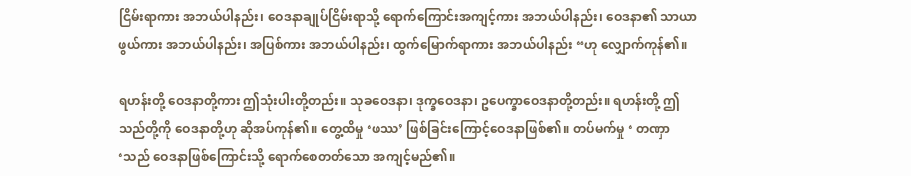ငြိမ်းရာကား အဘယ်ပါနည်း၊ ဝေဒနာချုပ်ငြိမ်းရာသို့ ရောက်ကြောင်းအကျင့်ကား အဘယ်ပါနည်း၊ ဝေဒနာ၏ သာယာဖွယ်ကား အဘယ်ပါနည်း၊ အပြစ်ကား အဘယ်ပါနည်း၊ ထွက်မြောက်ရာကား အဘယ်ပါနည်း “ဟု လျှောက်ကုန်၏။

ရဟန်းတို့ ဝေဒနာတို့ကား ဤသုံးပါးတို့တည်း။ သုခဝေဒနာ၊ ဒုက္ခဝေဒနာ၊ ဥပေက္ခာဝေဒနာတို့တည်း။ ရဟန်းတို့ ဤသည်တို့ကို ဝေဒနာတို့ဟု ဆိုအပ်ကုန်၏။ တွေ့ထိမှု ‘ဖဿ’ ဖြစ်ခြင်းကြောင့်ဝေဒနာဖြစ်၏။ တပ်မက်မှု ‘ တဏှာ ‘သည် ဝေဒနာဖြစ်ကြောင်းသို့ ရောက်စေတတ်သော အကျင့်မည်၏။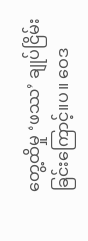တွေ့ထိမှု ‘ဖဿ’ ချုပ်ငြိမ်းခြင်းကြောင့်။ပ။ ဝေဒ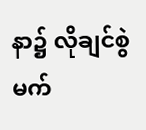နာ၌ လိုချင်စွဲမက်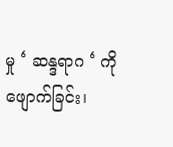မှု ‘ ဆန္ဒရာဂ ‘ ကို ဖျောက်ခြင်း၊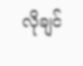လိုချင်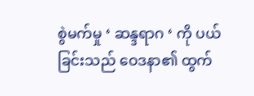စွဲမက်မှု ‘ ဆန္ဒရာဂ ‘ ကို ပယ်ခြင်းသည် ဝေဒနာ၏ ထွက်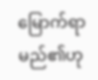မြောက်ရာမည်၏ဟု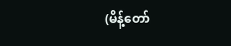(မိန့်တော်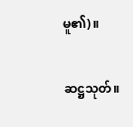မူ၏)။

ဆဋ္ဌသုတ်။